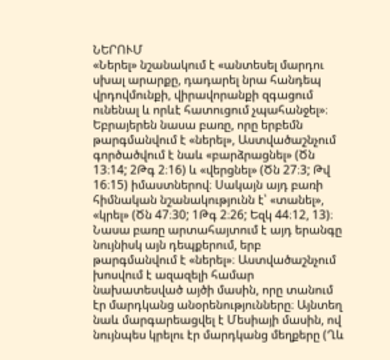ՆԵՐՈՒՄ
«Ներել» նշանակում է «անտեսել մարդու սխալ արարքը, դադարել նրա հանդեպ վրդովմունքի, վիրավորանքի զգացում ունենալ և որևէ հատուցում չպահանջել»։
Եբրայերեն նասա բառը, որը երբեմն թարգմանվում է «ներել», Աստվածաշնչում գործածվում է նաև «բարձրացնել» (Ծն 13։14; 2Թգ 2։16) և «վերցնել» (Ծն 27։3; Թվ 16։15) իմաստներով։ Սակայն այդ բառի հիմնական նշանակությունն է՝ «տանել», «կրել» (Ծն 47։30; 1Թգ 2։26; Եզկ 44։12, 13)։ Նասա բառը արտահայտում է այդ երանգը նույնիսկ այն դեպքերում, երբ թարգմանվում է «ներել»։ Աստվածաշնչում խոսվում է ազազելի համար նախատեսված այծի մասին, որը տանում էր մարդկանց անօրենությունները։ Այնտեղ նաև մարգարեացվել է Մեսիայի մասին, ով նույնպես կրելու էր մարդկանց մեղքերը (Ղև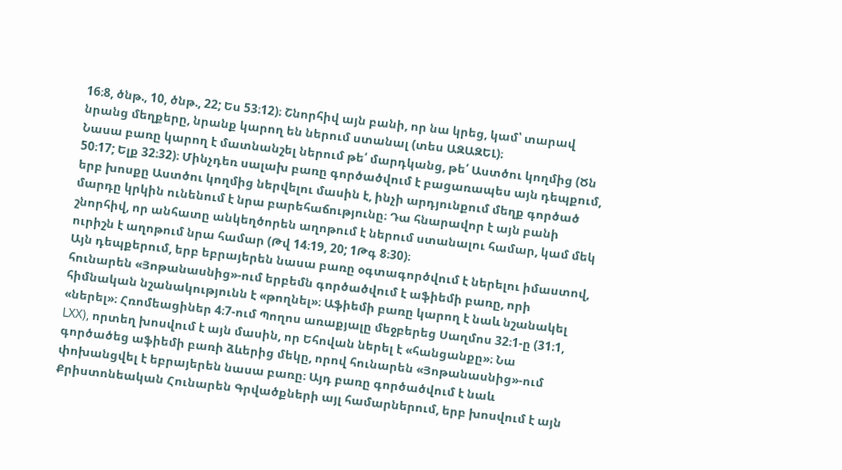16։8, ծնթ., 10, ծնթ., 22; Ես 53։12)։ Շնորհիվ այն բանի, որ նա կրեց, կամ՝ տարավ նրանց մեղքերը, նրանք կարող են ներում ստանալ (տես ԱԶԱԶԵԼ)։
Նասա բառը կարող է մատնանշել ներում թե՛ մարդկանց, թե՛ Աստծու կողմից (Ծն 50։17; Ելք 32։32)։ Մինչդեռ սալախ բառը գործածվում է բացառապես այն դեպքում, երբ խոսքը Աստծու կողմից ներվելու մասին է, ինչի արդյունքում մեղք գործած մարդը կրկին ունենում է նրա բարեհաճությունը։ Դա հնարավոր է այն բանի շնորհիվ, որ անհատը անկեղծորեն աղոթում է ներում ստանալու համար, կամ մեկ ուրիշն է աղոթում նրա համար (Թվ 14։19, 20; 1Թգ 8։30)։
Այն դեպքերում, երբ եբրայերեն նասա բառը օգտագործվում է ներելու իմաստով, հունարեն «Յոթանասնից»-ում երբեմն գործածվում է աֆիեմի բառը, որի հիմնական նշանակությունն է «թողնել»։ Աֆիեմի բառը կարող է նաև նշանակել «ներել»։ Հռոմեացիներ 4։7-ում Պողոս առաքյալը մեջբերեց Սաղմոս 32։1-ը (31։1, LXX), որտեղ խոսվում է այն մասին, որ Եհովան ներել է «հանցանքը»։ Նա գործածեց աֆիեմի բառի ձևերից մեկը, որով հունարեն «Յոթանասնից»-ում փոխանցվել է եբրայերեն նասա բառը։ Այդ բառը գործածվում է նաև Քրիստոնեական Հունարեն Գրվածքների այլ համարներում, երբ խոսվում է այն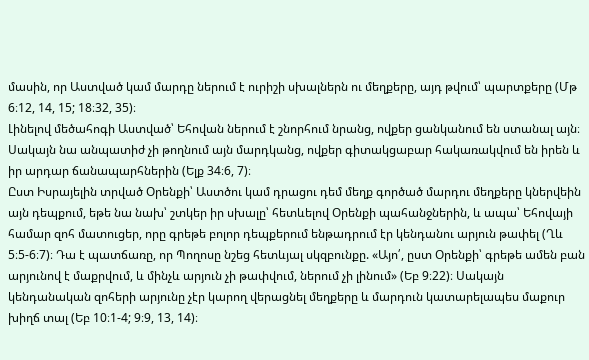մասին, որ Աստված կամ մարդը ներում է ուրիշի սխալներն ու մեղքերը, այդ թվում՝ պարտքերը (Մթ 6։12, 14, 15; 18։32, 35)։
Լինելով մեծահոգի Աստված՝ Եհովան ներում է շնորհում նրանց, ովքեր ցանկանում են ստանալ այն։ Սակայն նա անպատիժ չի թողնում այն մարդկանց, ովքեր գիտակցաբար հակառակվում են իրեն և իր արդար ճանապարհներին (Ելք 34։6, 7)։
Ըստ Իսրայելին տրված Օրենքի՝ Աստծու կամ դրացու դեմ մեղք գործած մարդու մեղքերը կներվեին այն դեպքում, եթե նա նախ՝ շտկեր իր սխալը՝ հետևելով Օրենքի պահանջներին, և ապա՝ Եհովայի համար զոհ մատուցեր, որը գրեթե բոլոր դեպքերում ենթադրում էր կենդանու արյուն թափել (Ղև 5։5-6։7)։ Դա է պատճառը, որ Պողոսը նշեց հետևյալ սկզբունքը. «Այո՛, ըստ Օրենքի՝ գրեթե ամեն բան արյունով է մաքրվում, և մինչև արյուն չի թափվում, ներում չի լինում» (Եբ 9։22)։ Սակայն կենդանական զոհերի արյունը չէր կարող վերացնել մեղքերը և մարդուն կատարելապես մաքուր խիղճ տալ (Եբ 10։1-4; 9։9, 13, 14)։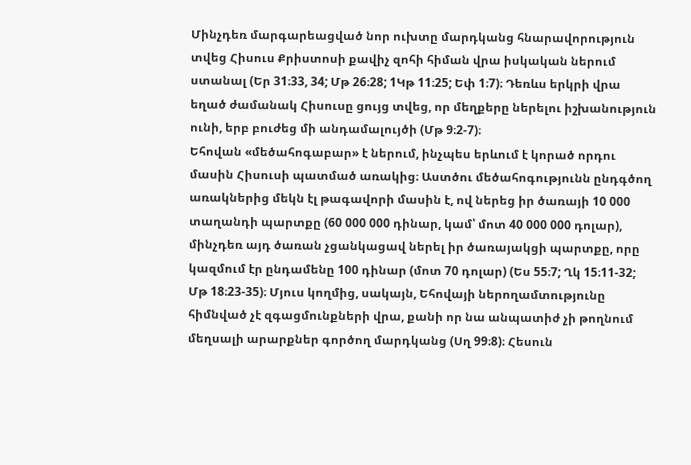Մինչդեռ մարգարեացված նոր ուխտը մարդկանց հնարավորություն տվեց Հիսուս Քրիստոսի քավիչ զոհի հիման վրա իսկական ներում ստանալ (Եր 31։33, 34; Մթ 26։28; 1Կթ 11։25; Եփ 1։7)։ Դեռևս երկրի վրա եղած ժամանակ Հիսուսը ցույց տվեց, որ մեղքերը ներելու իշխանություն ունի, երբ բուժեց մի անդամալույծի (Մթ 9։2-7)։
Եհովան «մեծահոգաբար» է ներում, ինչպես երևում է կորած որդու մասին Հիսուսի պատմած առակից։ Աստծու մեծահոգությունն ընդգծող առակներից մեկն էլ թագավորի մասին է, ով ներեց իր ծառայի 10 000 տաղանդի պարտքը (60 000 000 դինար, կամ՝ մոտ 40 000 000 դոլար), մինչդեռ այդ ծառան չցանկացավ ներել իր ծառայակցի պարտքը, որը կազմում էր ընդամենը 100 դինար (մոտ 70 դոլար) (Ես 55։7; Ղկ 15։11-32; Մթ 18։23-35)։ Մյուս կողմից, սակայն, Եհովայի ներողամտությունը հիմնված չէ զգացմունքների վրա, քանի որ նա անպատիժ չի թողնում մեղսալի արարքներ գործող մարդկանց (Սղ 99։8)։ Հեսուն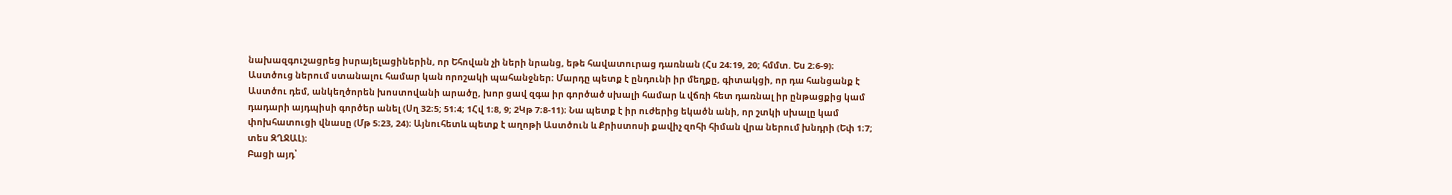նախազգուշացրեց իսրայելացիներին, որ Եհովան չի ների նրանց, եթե հավատուրաց դառնան (Հս 24։19, 20; հմմտ. Ես 2։6-9)։
Աստծուց ներում ստանալու համար կան որոշակի պահանջներ։ Մարդը պետք է ընդունի իր մեղքը, գիտակցի, որ դա հանցանք է Աստծու դեմ, անկեղծորեն խոստովանի արածը, խոր ցավ զգա իր գործած սխալի համար և վճռի հետ դառնալ իր ընթացքից կամ դադարի այդպիսի գործեր անել (Սղ 32։5; 51։4; 1Հվ 1։8, 9; 2Կթ 7։8-11)։ Նա պետք է իր ուժերից եկածն անի, որ շտկի սխալը կամ փոխհատուցի վնասը (Մթ 5։23, 24)։ Այնուհետև պետք է աղոթի Աստծուն և Քրիստոսի քավիչ զոհի հիման վրա ներում խնդրի (Եփ 1։7; տես ԶՂՋԱԼ)։
Բացի այդ՝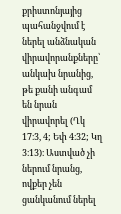քրիստոնյայից պահանջվում է ներել անձնական վիրավորանքները՝ անկախ նրանից, թե քանի անգամ են նրան վիրավորել (Ղկ 17։3, 4; Եփ 4։32; Կղ 3։13)։ Աստված չի ներում նրանց, ովքեր չեն ցանկանում ներել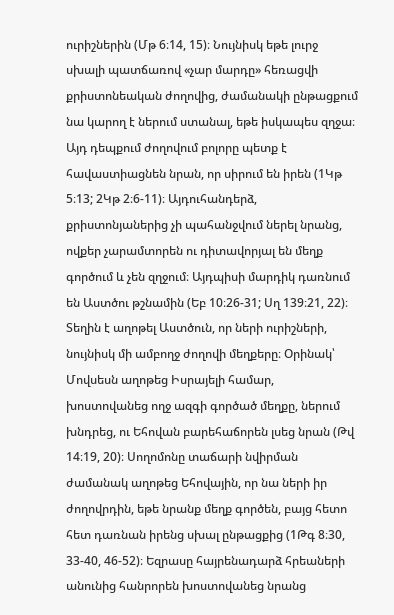ուրիշներին (Մթ 6։14, 15)։ Նույնիսկ եթե լուրջ սխալի պատճառով «չար մարդը» հեռացվի քրիստոնեական ժողովից, ժամանակի ընթացքում նա կարող է ներում ստանալ, եթե իսկապես զղջա։ Այդ դեպքում ժողովում բոլորը պետք է հավաստիացնեն նրան, որ սիրում են իրեն (1Կթ 5։13; 2Կթ 2։6-11)։ Այդուհանդերձ, քրիստոնյաներից չի պահանջվում ներել նրանց, ովքեր չարամտորեն ու դիտավորյալ են մեղք գործում և չեն զղջում։ Այդպիսի մարդիկ դառնում են Աստծու թշնամին (Եբ 10։26-31; Սղ 139։21, 22)։
Տեղին է աղոթել Աստծուն, որ ների ուրիշների, նույնիսկ մի ամբողջ ժողովի մեղքերը։ Օրինակ՝ Մովսեսն աղոթեց Իսրայելի համար, խոստովանեց ողջ ազգի գործած մեղքը, ներում խնդրեց, ու Եհովան բարեհաճորեն լսեց նրան (Թվ 14։19, 20)։ Սողոմոնը տաճարի նվիրման ժամանակ աղոթեց Եհովային, որ նա ների իր ժողովրդին, եթե նրանք մեղք գործեն, բայց հետո հետ դառնան իրենց սխալ ընթացքից (1Թգ 8։30, 33-40, 46-52)։ Եզրասը հայրենադարձ հրեաների անունից հանրորեն խոստովանեց նրանց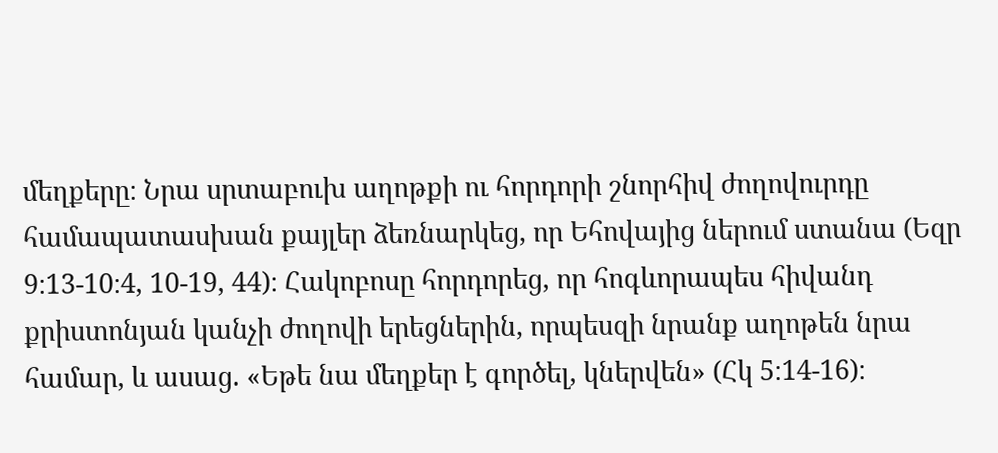մեղքերը։ Նրա սրտաբուխ աղոթքի ու հորդորի շնորհիվ ժողովուրդը համապատասխան քայլեր ձեռնարկեց, որ Եհովայից ներում ստանա (Եզր 9։13-10։4, 10-19, 44)։ Հակոբոսը հորդորեց, որ հոգևորապես հիվանդ քրիստոնյան կանչի ժողովի երեցներին, որպեսզի նրանք աղոթեն նրա համար, և ասաց. «Եթե նա մեղքեր է գործել, կներվեն» (Հկ 5։14-16)։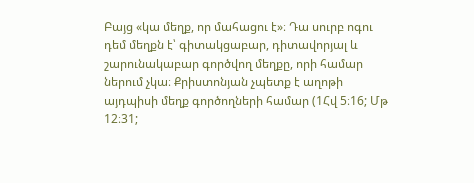Բայց «կա մեղք, որ մահացու է»։ Դա սուրբ ոգու դեմ մեղքն է՝ գիտակցաբար, դիտավորյալ և շարունակաբար գործվող մեղքը, որի համար ներում չկա։ Քրիստոնյան չպետք է աղոթի այդպիսի մեղք գործողների համար (1Հվ 5։16; Մթ 12։31;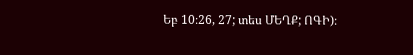Եբ 10։26, 27; տես ՄԵՂՔ; ՈԳԻ)։